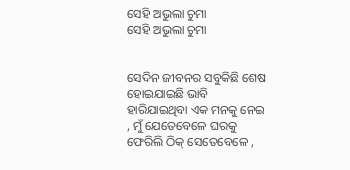ସେହି ଅଭୁଲା ଚୁମା
ସେହି ଅଭୁଲା ଚୁମା


ସେଦିନ ଜୀବନର ସବୁକିଛି ଶେଷ ହୋଇଯାଇଛି ଭାବି ହାରିଯାଇଥିବା ଏକ ମନକୁ ନେଇ , ମୁଁ ଯେତେବେଳେ ଘରକୁ ଫେରିଲି ଠିକ୍ ସେତେବେଳେ ,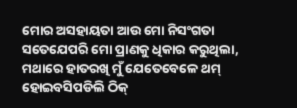ମୋର ଅସହାୟତା ଆଉ ମୋ ନିସଂଗତା ସତେଯେପରି ମୋ ପ୍ରାଣକୁ ଧିକାର କରୁଥିଲା, ମଥାରେ ହାତରଖି ମୁଁ ଯେତେବେଳେ ଥମ୍ ହୋଇବସିପଡିଲି ଠିକ୍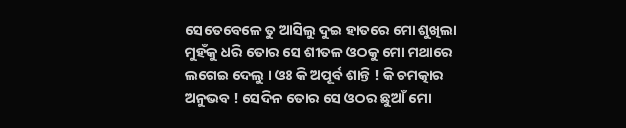ସେତେବେଳେ ତୁ ଆସିଲୁ ଦୁଇ ହାତରେ ମୋ ଶୁଖିଲା ମୁହଁକୁ ଧରି ତୋର ସେ ଶୀତଳ ଓଠକୁ ମୋ ମଥାରେ ଲଗେଇ ଦେଲୁ । ଓଃ କି ଅପୂର୍ବ ଶାନ୍ତି ! କି ଚମତ୍କାର ଅନୁଭବ ! ସେଦିନ ତୋର ସେ ଓଠର ଛୁଆଁ ମୋ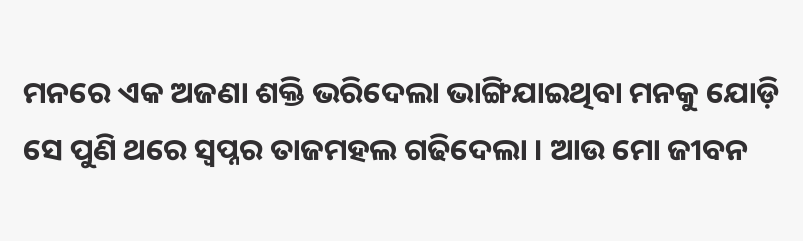ମନରେ ଏକ ଅଜଣା ଶକ୍ତି ଭରିଦେଲା ଭାଙ୍ଗିଯାଇଥିବା ମନକୁ ଯୋଡ଼ି ସେ ପୁଣି ଥରେ ସ୍ୱପ୍ନର ତାଜମହଲ ଗଢିଦେଲା । ଆଉ ମୋ ଜୀବନ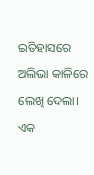ଇତିହାସରେ ଅଲିଭା କାଳିରେ ଲେଖି ଦେଲା। ଏକ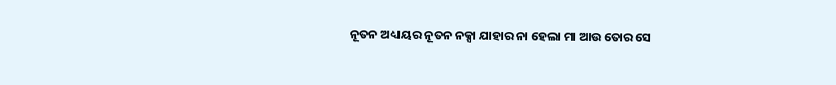ନୂତନ ଅଧ୍ୟାୟର ନୂତନ ନକ୍ସା ଯାହାର ନା ହେଲା ମା ଆଉ ତୋର ସେ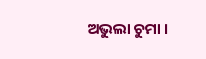ଅଭୁଲା ଚୁମା ।